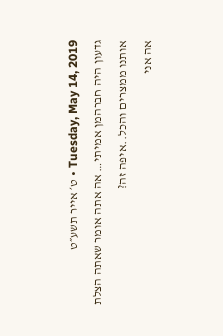Tuesday, May 14, 2019 • ט׳ אייר תשע״ט
גדעון היה חברהמן אמיתי… אה אתה אומר שאתה הצלת אותנו ממצרים והכל..איפה זה?
אה אני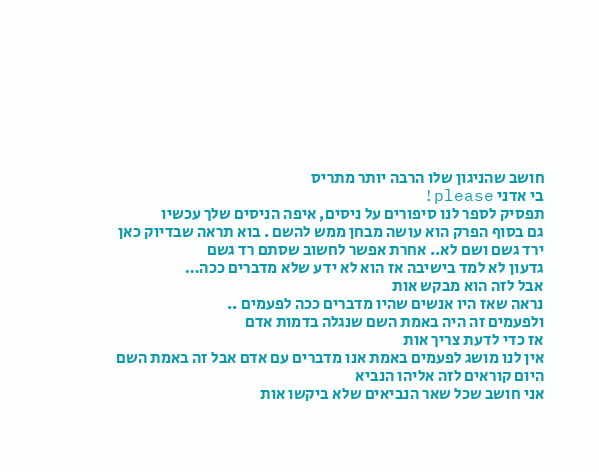חושב שהניגון שלו הרבה יותר מתריס
בי אדני please!
תפסיק לספר לנו סיפורים על ניסים, איפה הניסים שלך עכשיו
גם בסוף הפרק הוא עושה מבחן ממש להשם . בוא תראה שבדיוק כאן ירד גשם ושם לא.. אחרת אפשר לחשוב שסתם רד גשם
גדעון לא למד בישיבה אז הוא לא ידע שלא מדברים ככה…
אבל לזה הוא מבקש אות
נראה שאז היו אנשים שהיו מדברים ככה לפעמים ..
ולפעמים זה היה באמת השם שנגלה בדמות אדם
אז כדי לדעת צריך אות
אין לנו מושג לפעמים באמת אנו מדברים עם אדם אבל זה באמת השם
היום קוראים לזה אליהו הנביא
אני חושב שכל שאר הנביאים שלא ביקשו אות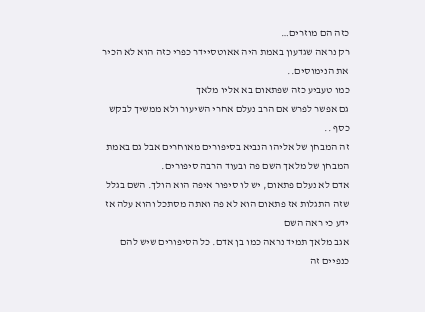כזה הם מוזרים…
רק נראה שגדעון באמת היה אאוטסיידר כפרי כזה הוא לא הכיר את הנימוסים..
כמו טעביע כזה שפתאום בא אליו מלאך
גם אפשר לפרש אם הרב נעלם אחרי השיעור ולא ממשיך לבקש כסף ..
זה המבחן של אליהו הנביא בסיפורים מאוחרים אבל גם באמת המבחן של מלאך השם פה ובעוד הרבה סיפורים.
אדם לא נעלם פתאום, יש לו סיפור איפה הוא הולך. השם בגלל שזה התגלות אז פתאום הוא לא פה ואתה מסתכל והוא עלה אז ידע כי ראה השם
אגב מלאך תמיד נראה כמו בן אדם. כל הסיפורים שיש להם כנפיים זה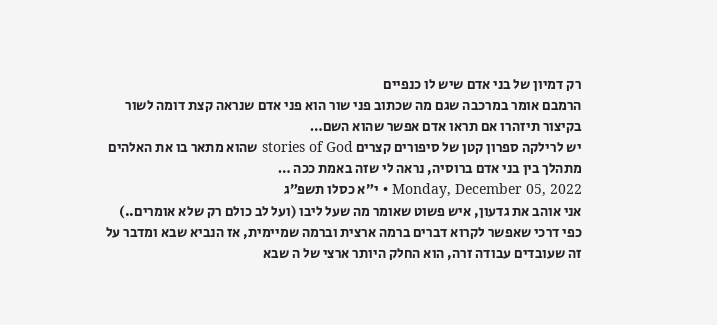רק דמיון של בני אדם שיש לו כנפיים
הרמבם אומר במרכבה שגם מה שכתוב פני שור הוא פני אדם שנראה קצת דומה לשור
בקיצור תיזהרו אם תראו אדם אפשר שהוא השם…
יש לרילקה ספרון קטן של סיפורים קצרים stories of God שהוא מתאר בו את האלהים מתהלך בין בני אדם ברוסיה, נראה לי שזה באמת ככה …
Monday, December 05, 2022 • י״א כסלו תשפ״ג
אני אוהב את גדעון, איש פשוט שאומר מה שעל ליבו (ועל לב כולם רק שלא אומרים..)
כפי דרכי שאפשר לקרוא דברים ברמה ארצית וברמה שמיימית, אז הנביא שבא ומדבר על זה שעובדים עבודה זרה, הוא החלק היותר ארצי של ה שבא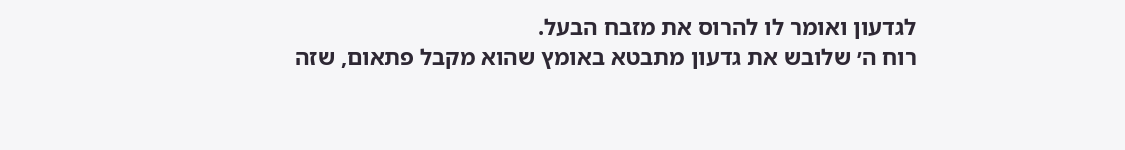לגדעון ואומר לו להרוס את מזבח הבעל.
רוח ה׳ שלובש את גדעון מתבטא באומץ שהוא מקבל פתאום, שזה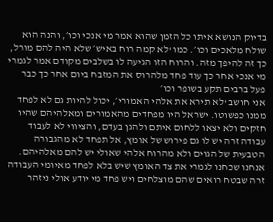בדיוק הנושא איתו כל הזמן שהוא אמר מי אנכי וכו׳, והנה הוא שולח מלאכים וכו׳. כמו ‘לא קמה רוח באיש׳ שלא היה להם מורל, כך זה להיפך מזה. והרוח הזו הגיעה לו בשלבים מקודם אמר לגמרי מי אנכי אחר כך עוד פחד מלהרוס את המזבח ביום אחר כך כבר פעל ברבים תקע בשופר וכו׳
אני חושב ‘לא תירא את אלהי האמורי׳, יכול להיות גם לא לפחד ממנו כפשוטו. ישראל היו מפחדים מהאמורים ומאלהיהם שהיו חזקים ולא יצאו ללחום איתם ולהגן בעדם, והציווי לא לעבוד עבודה זרה יש לו גם פירוש של אומץ, אל תפחד לא מהגבורה הטבעית של הגוים ולא מהרוח אלהי שאולי יש להם מאלהיהם. אנחנו שכחנו לגמרי את צד האומץ שיש בלא לפחד מאיומי העבודה זרה שבטח רואים שהם מוצלחים ויש פחד מי יודע אולי ניזהר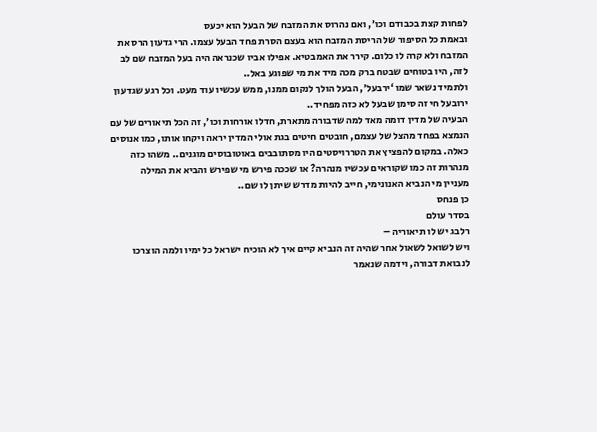לפחות קצת בכבודם וכו׳, ואם נהרוס את המזבח של הבעל הוא יכעס
ובאמת כל הסיפור של הריסת המזבח הוא בעצם הסרת פחד הבעל עצמו. הרי גדעון הרס את המזבח ולא קרה לו כלום. קירר את האמבטיא. אפילו אביו שכנראה היה בעל המזבח שם לב לזה, היו בטוחים שבטח ברק מכה מיד את מי שפוגע באל..
ולתמיד נשאר שמו ‘ירבעל׳, הבעל הולך לנקום ממנו, ממש עכשיו עוד מעט. וכל רגע שגדעון ירובעל חי זה סימן שבעל לא כזה מפחיד..
הבעיה של מדין דומה מאד למה שדבורה מתארת, חדלו אורחות וכו׳, זה הכל תיאורים של עם הנמצא בפחד מהצל של עצמם, חובטים חיטים בגת אולי המדין יראה ויקחו אותו, כמו אנוסים כאלה. במקום להפציץ את הטררויסטים היו מסתובבים באוטובוסים מוגנים.. משהו כזה
מנהרות זה כמו שקוראים עכשיו מנהרה? או שככה פירש מי שפירש והביא את המילה
מעניין מי הנביא האנונימי, חייב להיות מדרש שיתן לו שם..
כן פנחס
בסדר עולם
רלבג יש לו תיאוריה –
ויש לשואל לשאול אחר שהיה זה הנביא קיים איך לא הוכיח ישראל כל ימיו ולמה הוצרכו לנבואת דבורה, וידמה שנאמר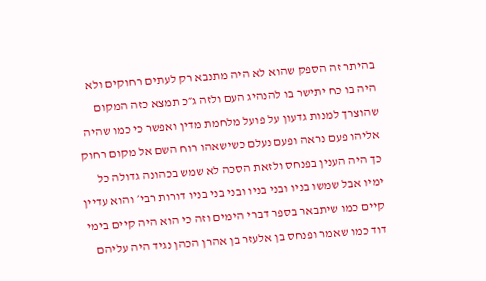בהיתר זה הספק שהוא לא היה מתנבא רק לעתים רחוקים ולא היה בו כח יתישר בו להנהיג העם ולזה ג״כ תמצא כזה המקום שהוצרך למנות גדעון על פועל מלחמת מדין ואפשר כי כמו שהיה אליהו פעם נראה ופעם נעלם כשישאהו רוח השם אל מקום רחוק כך היה הענין בפנחס ולזאת הסכה לא שמש בכהונה גדולה כל ימיו אבל שמשו בניו ובני בניו ובני בני בניו דורות רבי׳ והוא עדיין קיים כמו שיתבאר בספר דברי הימים וזה כי הוא היה קיים בימי דוד כמו שאמר ופנחס בן אלעזר בן אהרן הכהן נגיד היה עליהם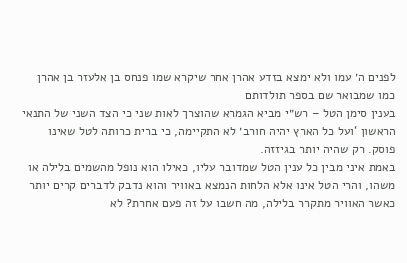לפנים ה׳ עמו ולא ימצא בזדע אהרן אחר שיקרא שמו פנחס בן אלעזר בן אהרן כמו שמבואר שם בספר תולדותם
בענין סימן הטל – רש״י מביא הגמרא שהוצרך לאות שני כי הצד השני של התנאי הראשון ‘ועל כל הארץ יהיה חורב׳ לא התקיימה, כי ברית כרותה לטל שאינו פוסק. רק שהיה יותר בגיזזה.
באמת איני מבין כל ענין הטל שמדובר עליו, כאילו הוא נופל מהשמים בלילה או משהו, והרי הטל אינו אלא הלחות הנמצא באוויר והוא נדבק לדברים קרים יותר כאשר האוויר מתקרר בלילה, מה חשבו על זה פעם אחרת? לא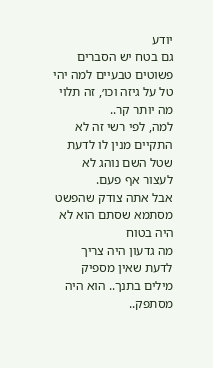יודע
גם בטח יש הסברים פשוטים טבעיים למה יהי טל על גיזה וכו׳, זה תלוי מה יותר קר..
למה, לפי רשי זה לא התקיים מנין לו לדעת שטל השם נוהג לא לעצור אף פעם.
אבל אתה צודק שהפשט מסתמא שסתם הוא לא היה בטוח
מה גדעון היה צריך לדעת שאין מספיק מילים בתנך.. הוא היה מסתפק..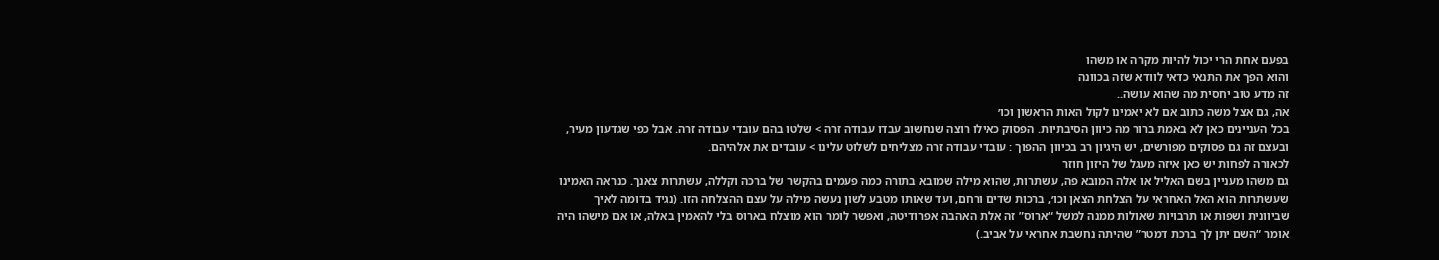בפעם אחת הרי יכול להיות מקרה או משהו
והוא הפך את התנאי כדאי לוודא שזה בכוונה
זה מדע טוב יחסית מה שהוא עושה..
אה, גם אצל משה כתוב אם לא יאמינו לקול האות הראשון וכו׳
בכל העניינים כאן לא באמת ברור מה כיוון הסיבתיות. הפסוק כאילו רוצה שנחשוב עבדו עבודה זרה > שלטו בהם עובדי עבודה זרה. אבל כפי שגדעון מעיר, ובעצם זה גם פסוקים מפורשים, יש היגיון רב בכיוון ההפוך : עובדי עבודה זרה מצליחים לשלוט עלינו > עובדים את אלהיהם.
לכאורה לפחות יש כאן איזה מעגל של היזון חוזר
גם משהו מעניין בשם האליל או אלה המובא פה, עשתרות, שהוא מילה שמובא בתורה כמה פעמים בהקשר של ברכה וקללה, עשתרות צאנך. כנראה האמינו שעשתרות הוא האל האחראי על הצלחת הצאן וכו׳, ברכות שדים ורחם, ועד שאותו מטבע לשון נעשה מילה על עצם ההצלחה הזו. (נגיד בדומה לאיך שביוונית ושפות או תרבויות שאולות ממנה למשל “ארוס” זה אלת האהבה אפרודיטה, ואפשר לומר הוא מוצלח בארוס בלי להאמין באלה, או אם מישהו היה אומר “השם יתן לך ברכת דמטר” שהיתה נחשבת אחראי על אביב.)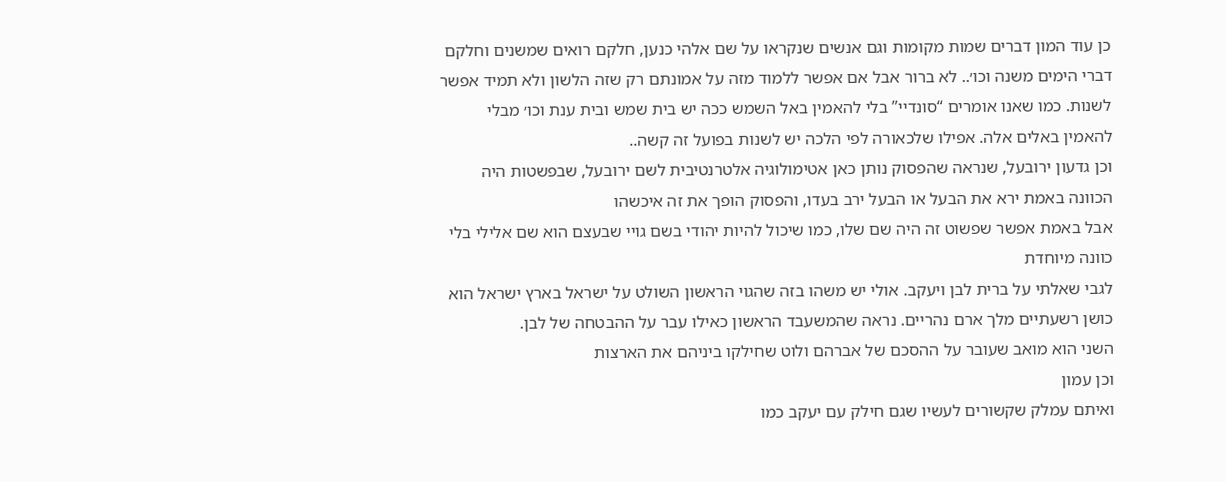כן עוד המון דברים שמות מקומות וגם אנשים שנקראו על שם אלהי כנען, חלקם רואים שמשנים וחלקם דברי הימים משנה וכו׳.. לא ברור אבל אם אפשר ללמוד מזה על אמונתם רק שזה הלשון ולא תמיד אפשר לשנות. כמו שאנו אומרים “סונדיי” בלי להאמין באל השמש ככה יש בית שמש ובית ענת וכו׳ מבלי להאמין באלים אלה. אפילו שלכאורה לפי הלכה יש לשנות בפועל זה קשה..
וכן גדעון ירובעל, שנראה שהפסוק נותן כאן אטימולוגיה אלטרנטיבית לשם ירובעל, שבפשטות היה הכוונה באמת ירא את הבעל או הבעל ירב בעדו, והפסוק הופך את זה איכשהו
אבל באמת אפשר שפשוט זה היה שם שלו, כמו שיכול להיות יהודי בשם גויי שבעצם הוא שם אלילי בלי כוונה מיוחדת
לגבי שאלתי על ברית לבן ויעקב. אולי יש משהו בזה שהגוי הראשון השולט על ישראל בארץ ישראל הוא כושן רשעתיים מלך ארם נהריים. נראה שהמשעבד הראשון כאילו עבר על ההבטחה של לבן.
השני הוא מואב שעובר על ההסכם של אברהם ולוט שחילקו ביניהם את הארצות
וכן עמון
ואיתם עמלק שקשורים לעשיו שגם חילק עם יעקב כמו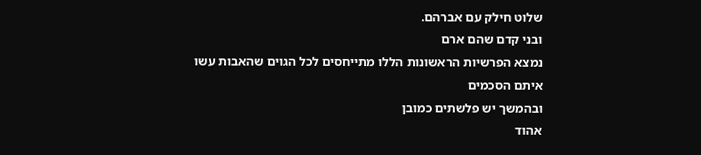שלוט חילק עם אברהם.
ובני קדם שהם ארם
נמצא הפרשיות הראשונות הללו מתייחסים לכל הגוים שהאבות עשו איתם הסכמים
ובהמשך יש פלשתים כמובן
אהוד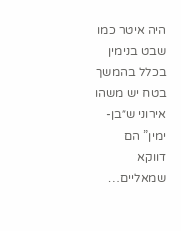היה איטר כמו שבט בנימין בכלל בהמשך
בטח יש משהו אירוני ש״בן-ימין” הם דווקא שמאליים…